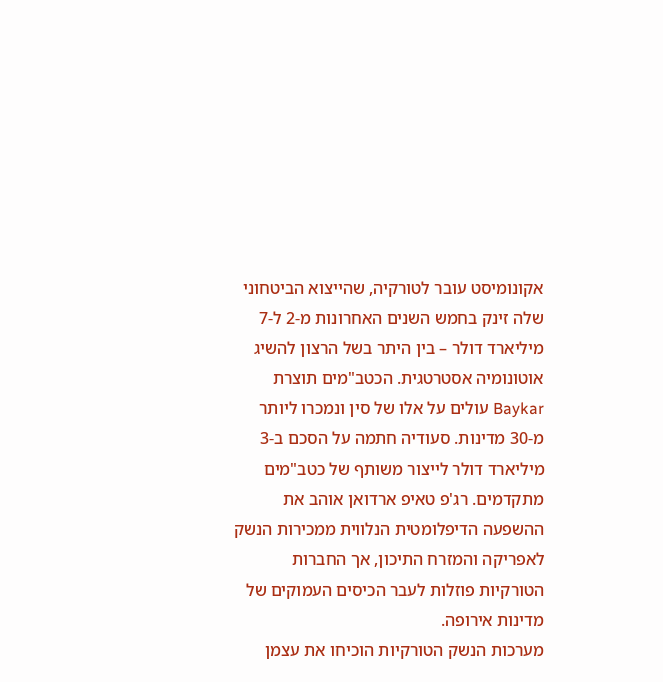אקונומיסט עובר לטורקיה, שהייצוא הביטחוני שלה זינק בחמש השנים האחרונות מ-2 ל-7 מיליארד דולר – בין היתר בשל הרצון להשיג אוטונומיה אסטרטגית. הכטב"מים תוצרת Baykar עולים על אלו של סין ונמכרו ליותר מ-30 מדינות. סעודיה חתמה על הסכם ב-3 מיליארד דולר לייצור משותף של כטב"מים מתקדמים. רג'פ טאיפ ארדואן אוהב את ההשפעה הדיפלומטית הנלווית ממכירות הנשק לאפריקה והמזרח התיכון, אך החברות הטורקיות פוזלות לעבר הכיסים העמוקים של מדינות אירופה.
מערכות הנשק הטורקיות הוכיחו את עצמן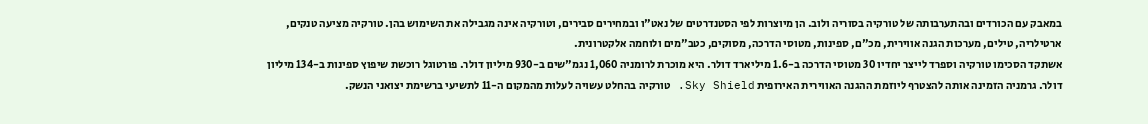במאבק עם הכורדים ובהתערבותה של טורקיה בסוריה ולוב. הן מיוצרות לפי הסטנדרטים של נאט"ו ובמחירים סבירים, וטורקיה אינה מגבילה את השימוש בהן. טורקיה מציעה טנקים, ארטילריה, טילים, מערכות הגנה אווירית, מכ"ם, ספינות, מטוסי הדרכה, מסוקים, כטב"מים ולוחמה אלקטרונית.
אשתקד הסכימו טורקיה וספרד לייצר יחדיו 30 מטוסי הדרכה ב-1.6 מיליארד דולר. היא מוכרת לרומניה 1,060 נגמ"שים ב-930 מיליון דולר. פורטוגל רוכשת שיפוץ ספינות ב-134 מיליון דולר. גרמניה הזמינה אותה להצטרף ליוזמת ההגנה האווירית האירופית Sky Shield. טורקיה בהחלט עשויה לעלות מהמקום ה-11 לתשיעי ברשימת יצואני הנשק.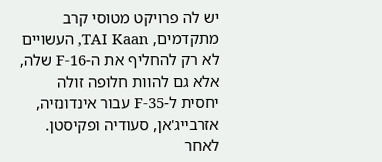יש לה פרויקט מטוסי קרב מתקדמים, TAI Kaan, העשויים לא רק להחליף את ה-F-16 שלה, אלא גם להוות חלופה זולה יחסית ל-F-35 עבור אינדונזיה, אזרבייג'אן, סעודיה ופקיסטן.
לאחר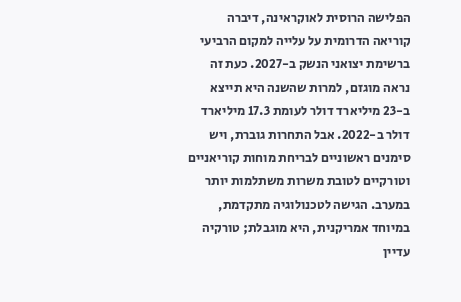הפלישה הרוסית לאוקראינה, דיברה קוריאה הדרומית על עלייה למקום הרביעי ברשימת יצואני הנשק ב-2027. כעת זה נראה מוגזם, למרות שהשנה היא תייצא ב-23 מיליארד דולר לעומת 17.3 מיליארד דולר ב-2022. אבל התחרות גוברת, ויש סימנים ראשוניים לבריחת מוחות קוריאניים וטורקיים לטובת משרות משתלמות יותר במערב. הגישה לטכנולוגיה מתקדמת, במיוחד אמריקנית, היא מוגבלת; טורקיה עדיין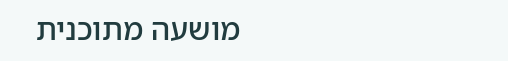מושעה מתוכנית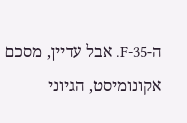ה-F-35. אבל עדיין, מסכם אקונומיסט, הגיוני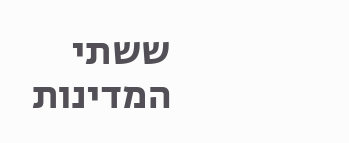ששתי המדינות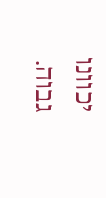יכוונו גבוה.